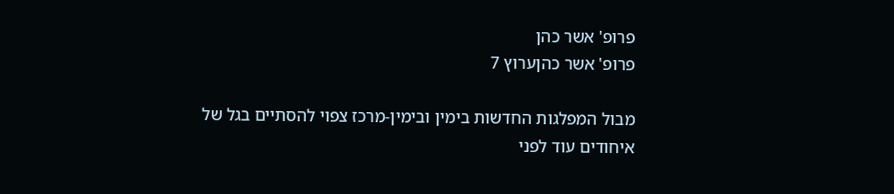פרופ' אשר כהן
פרופ' אשר כהןערוץ 7

מבול המפלגות החדשות בימין ובימין-מרכז צפוי להסתיים בגל של איחודים עוד לפני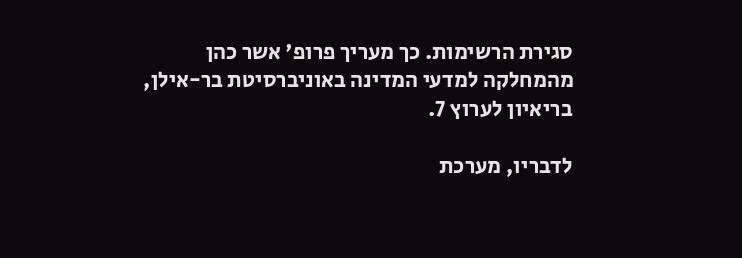סגירת הרשימות. כך מעריך פרופ' אשר כהן מהמחלקה למדעי המדינה באוניברסיטת בר-אילן, בריאיון לערוץ 7.

לדבריו, מערכת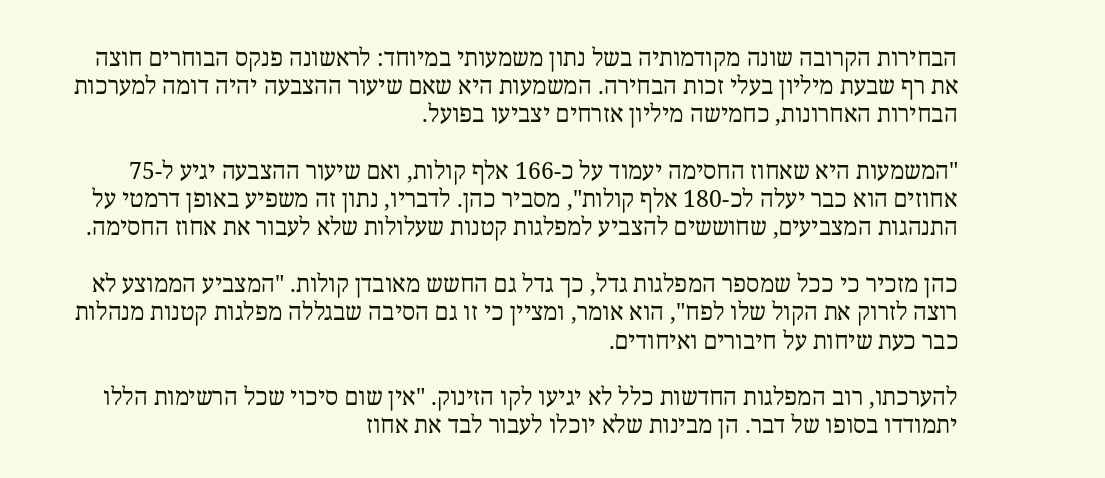הבחירות הקרובה שונה מקודמותיה בשל נתון משמעותי במיוחד: לראשונה פנקס הבוחרים חוצה את רף שבעת מיליון בעלי זכות הבחירה. המשמעות היא שאם שיעור ההצבעה יהיה דומה למערכות הבחירות האחרונות, כחמישה מיליון אזרחים יצביעו בפועל.

"המשמעות היא שאחוז החסימה יעמוד על כ-166 אלף קולות, ואם שיעור ההצבעה יגיע ל-75 אחוזים הוא כבר יעלה לכ-180 אלף קולות", מסביר כהן. לדבריו, נתון זה משפיע באופן דרמטי על התנהגות המצביעים, שחוששים להצביע למפלגות קטנות שעלולות שלא לעבור את אחוז החסימה.

כהן מזכיר כי ככל שמספר המפלגות גדל, כך גדל גם החשש מאובדן קולות. "המצביע הממוצע לא רוצה לזרוק את הקול שלו לפח", הוא אומר, ומציין כי זו גם הסיבה שבגללה מפלגות קטנות מנהלות כבר כעת שיחות על חיבורים ואיחודים.

להערכתו, רוב המפלגות החדשות כלל לא יגיעו לקו הזינוק. "אין שום סיכוי שכל הרשימות הללו יתמודדו בסופו של דבר. הן מבינות שלא יוכלו לעבור לבד את אחוז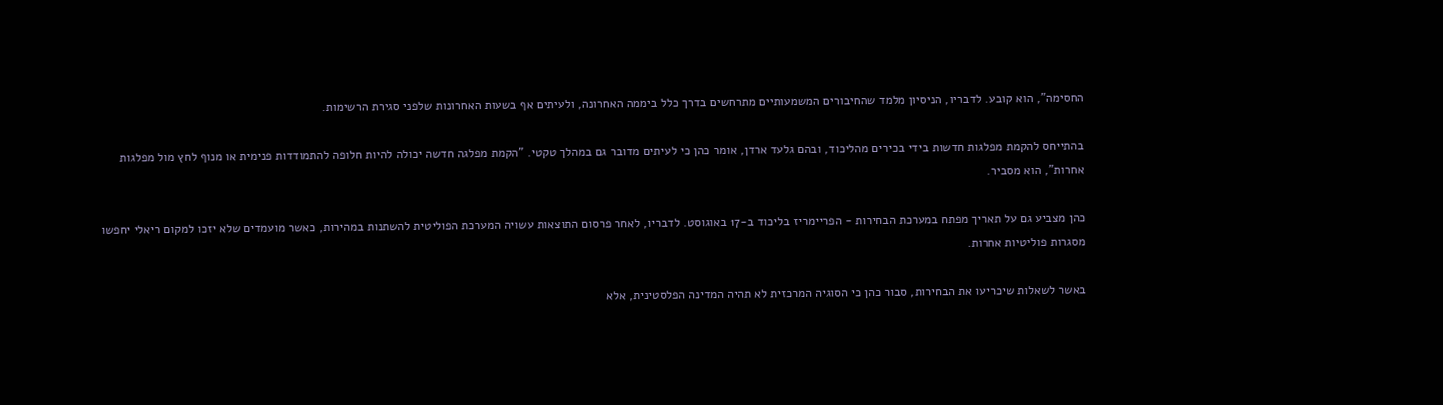החסימה", הוא קובע. לדבריו, הניסיון מלמד שהחיבורים המשמעותיים מתרחשים בדרך כלל ביממה האחרונה, ולעיתים אף בשעות האחרונות שלפני סגירת הרשימות.

בהתייחס להקמת מפלגות חדשות בידי בכירים מהליכוד, ובהם גלעד ארדן, אומר כהן כי לעיתים מדובר גם במהלך טקטי. "הקמת מפלגה חדשה יכולה להיות חלופה להתמודדות פנימית או מנוף לחץ מול מפלגות אחרות", הוא מסביר.

כהן מצביע גם על תאריך מפתח במערכת הבחירות - הפריימריז בליכוד ב-17 באוגוסט. לדבריו, לאחר פרסום התוצאות עשויה המערכת הפוליטית להשתנות במהירות, כאשר מועמדים שלא יזכו למקום ריאלי יחפשו מסגרות פוליטיות אחרות.

באשר לשאלות שיכריעו את הבחירות, סבור כהן כי הסוגיה המרכזית לא תהיה המדינה הפלסטינית, אלא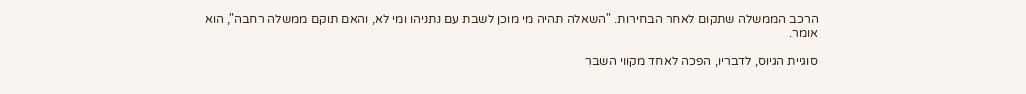הרכב הממשלה שתקום לאחר הבחירות. "השאלה תהיה מי מוכן לשבת עם נתניהו ומי לא, והאם תוקם ממשלה רחבה", הוא אומר.

סוגיית הגיוס, לדבריו, הפכה לאחד מקווי השבר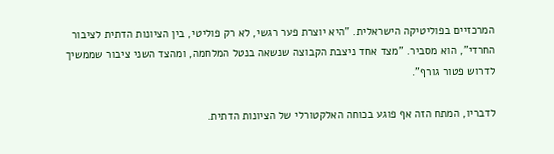המרכזיים בפוליטיקה הישראלית. "היא יוצרת פער רגשי, לא רק פוליטי, בין הציונות הדתית לציבור החרדי", הוא מסביר. "מצד אחד ניצבת הקבוצה שנשאה בנטל המלחמה, ומהצד השני ציבור שממשיך לדרוש פטור גורף".

לדבריו, המתח הזה אף פוגע בכוחה האלקטורלי של הציונות הדתית.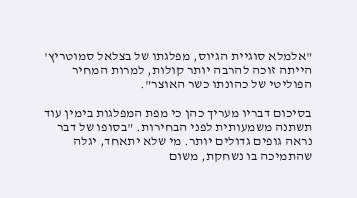"אלמלא סוגיית הגיוס, מפלגתו של בצלאל סמוטריץ' הייתה זוכה להרבה יותר קולות, למרות המחיר הפוליטי של כהונתו כשר האוצר".

בסיכום דבריו מעריך כהן כי מפת המפלגות בימין עוד תשתנה משמעותית לפני הבחירות. "בסופו של דבר נראה גופים גדולים יותר. מי שלא יתאחד, יגלה שהתמיכה בו נשחקת, משום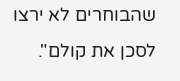שהבוחרים לא ירצו לסכן את קולם".